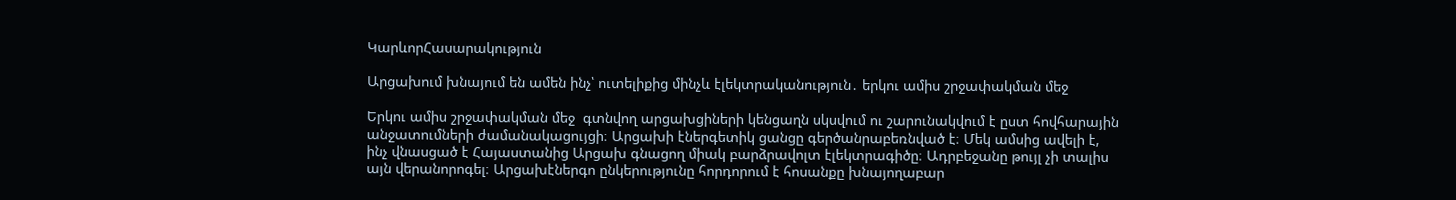ԿարևորՀասարակություն

Արցախում խնայում են ամեն ինչ՝ ուտելիքից մինչև էլեկտրականություն․ երկու ամիս շրջափակման մեջ

Երկու ամիս շրջափակման մեջ  գտնվող արցախցիների կենցաղն սկսվում ու շարունակվում է ըստ հովհարային անջատումների ժամանակացույցի։ Արցախի էներգետիկ ցանցը գերծանրաբեռնված է։ Մեկ ամսից ավելի է, ինչ վնասցած է Հայաստանից Արցախ գնացող միակ բարձրավոլտ էլեկտրագիծը։ Ադրբեջանը թույլ չի տալիս այն վերանորոգել։ Արցախէներգո ընկերությունը հորդորում է հոսանքը խնայողաբար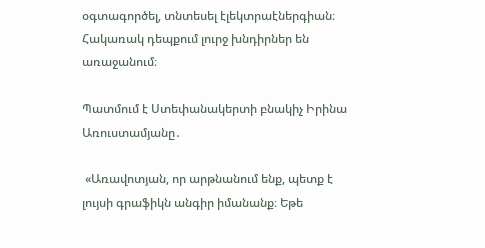օգտագործել, տնտեսել էլեկտրաէներգիան։ Հակառակ դեպքում լուրջ խնդիրներ են առաջանում։

Պատմում է Ստեփանակերտի բնակիչ Իրինա Առուստամյանը․

 «Առավոտյան, որ արթնանում ենք, պետք է լույսի գրաֆիկն անգիր իմանանք։ Եթե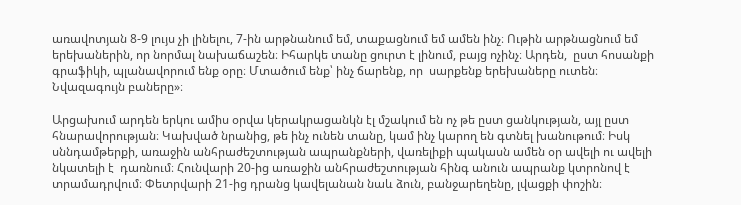առավոտյան 8-9 լույս չի լինելու, 7-ին արթնանում եմ, տաքացնում եմ ամեն ինչ։ Ութին արթնացնում եմ երեխաներին, որ նորմալ նախաճաշեն։ Իհարկե տանը ցուրտ է լինում, բայց ոչինչ։ Արդեն,  ըստ հոսանքի գրաֆիկի, պլանավորում ենք օրը։ Մտածում ենք՝ ինչ ճարենք, որ  սարքենք երեխաները ուտեն։ Նվազագույն բաները»։

Արցախում արդեն երկու ամիս օրվա կերակրացանկն էլ մշակում են ոչ թե ըստ ցանկության, այլ ըստ հնարավորության։ Կախված նրանից, թե ինչ ունեն տանը, կամ ինչ կարող են գտնել խանութում։ Իսկ սննդամթերքի, առաջին անհրաժեշտության ապրանքների, վառելիքի պակասն ամեն օր ավելի ու ավելի նկատելի է  դառնում։ Հունվարի 20-ից առաջին անհրաժեշտության հինգ անուն ապրանք կտրոնով է տրամադրվում։ Փետրվարի 21-ից դրանց կավելանան նաև ձուն, բանջարեղենը, լվացքի փոշին։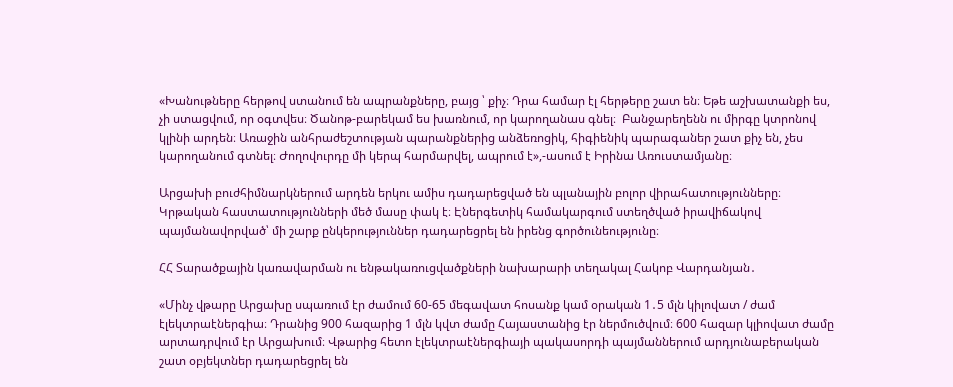«Խանութները հերթով ստանում են ապրանքները, բայց ՝ քիչ։ Դրա համար էլ հերթերը շատ են։ Եթե աշխատանքի ես, չի ստացվում, որ օգտվես։ Ծանոթ-բարեկամ ես խառնում, որ կարողանաս գնել։  Բանջարեղենն ու միրգը կտրոնով կլինի արդեն։ Առաջին անհրաժեշտության պարանքներից անձեռոցիկ, հիգիենիկ պարագաներ շատ քիչ են, չես կարողանում գտնել։ Ժողովուրդը մի կերպ հարմարվել, ապրում է»,-ասում է Իրինա Առուստամյանը։

Արցախի բուժհիմնարկներում արդեն երկու ամիս դադարեցված են պլանային բոլոր վիրահատությունները։ Կրթական հաստատությունների մեծ մասը փակ է։ Էներգետիկ համակարգում ստեղծված իրավիճակով պայմանավորված՝ մի շարք ընկերություններ դադարեցրել են իրենց գործունեությունը։

ՀՀ Տարածքային կառավարման ու ենթակառուցվածքների նախարարի տեղակալ Հակոբ Վարդանյան․

«Մինչ վթարը Արցախը սպառում էր ժամում 60-65 մեգավատ հոսանք կամ օրական 1․5 մլն կիլովատ / ժամ էլեկտրաէներգիա։ Դրանից 900 հազարից 1 մլն կվտ ժամը Հայաստանից էր ներմուծվում։ 600 հազար կլիովատ ժամը արտադրվում էր Արցախում։ Վթարից հետո էլեկտրաէներգիայի պակասորդի պայմաններում արդյունաբերական շատ օբյեկտներ դադարեցրել են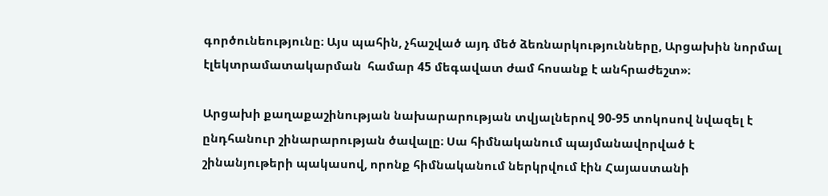գործունեությունը։ Այս պահին, չհաշված այդ մեծ ձեռնարկությունները, Արցախին նորմալ  էլեկտրամատակարման  համար 45 մեգավատ ժամ հոսանք է անհրաժեշտ»։

Արցախի քաղաքաշինության նախարարության տվյալներով 90-95 տոկոսով նվազել է ընդհանուր շինարարության ծավալը։ Սա հիմնականում պայմանավորված է շինանյութերի պակասով, որոնք հիմնականում ներկրվում էին Հայաստանի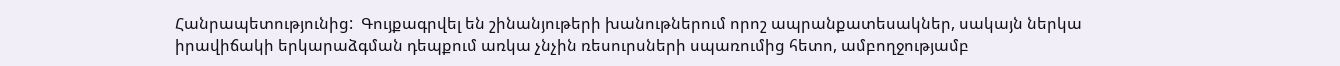Հանրապետությունից:  Գույքագրվել են շինանյութերի խանութներում որոշ ապրանքատեսակներ, սակայն ներկա իրավիճակի երկարաձգման դեպքում առկա չնչին ռեսուրսների սպառումից հետո, ամբողջությամբ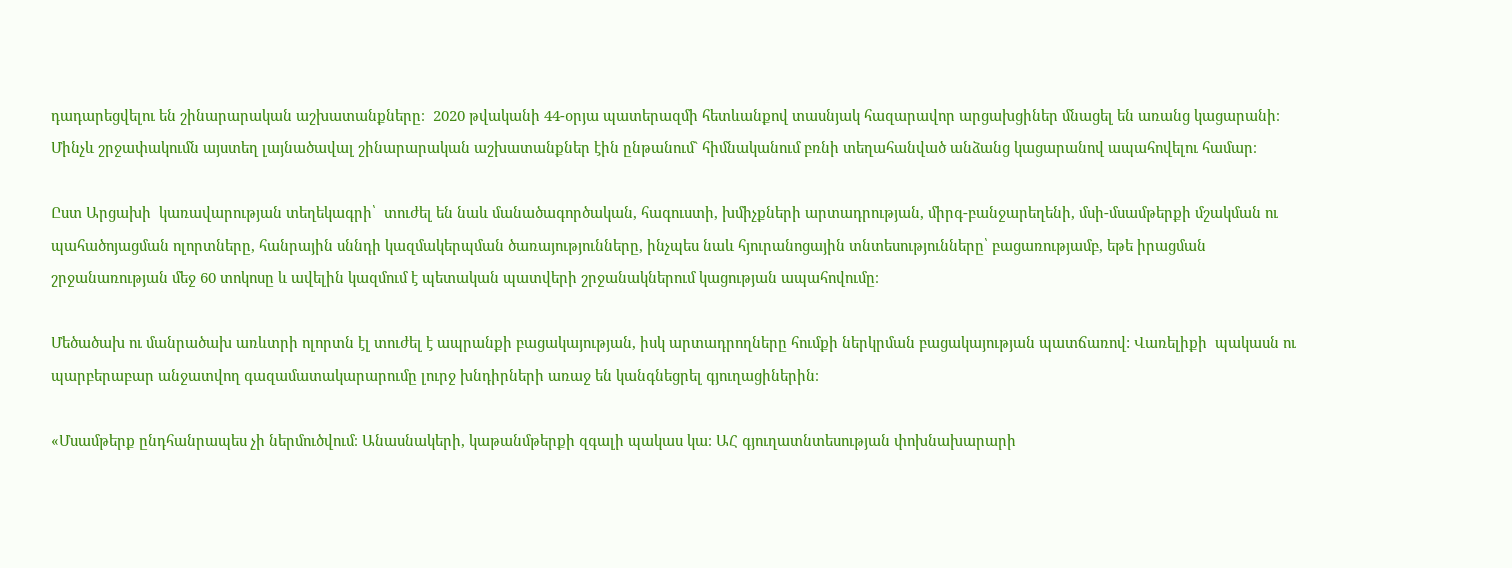դադարեցվելու են շինարարական աշխատանքները։  2020 թվականի 44-օրյա պատերազմի հետևանքով տասնյակ հազարավոր արցախցիներ մնացել են առանց կացարանի։ Մինչև շրջափակումն այստեղ լայնածավալ շինարարական աշխատանքներ էին ընթանում` հիմնականում բռնի տեղահանված անձանց կացարանով ապահովելու համար։

Ըստ Արցախի  կառավարության տեղեկագրի՝  տուժել են նաև մանածագործական, հագուստի, խմիչքների արտադրության, միրգ-բանջարեղենի, մսի-մսամթերքի մշակման ու պահածոյացման ոլորտները, հանրային սննդի կազմակերպման ծառայությունները, ինչպես նաև հյուրանոցային տնտեսությունները՝ բացառությամբ, եթե իրացման շրջանառության մեջ 60 տոկոսը և ավելին կազմում է պետական պատվերի շրջանակներում կացության ապահովումը։

Մեծածախ ու մանրածախ առևտրի ոլորտն էլ տուժել է ապրանքի բացակայության, իսկ արտադրողները հումքի ներկրման բացակայության պատճառով: Վառելիքի  պակասն ու պարբերաբար անջատվող գազամատակարարումը լուրջ խնդիրների առաջ են կանգնեցրել գյուղացիներին։

«Մսամթերք ընդհանրապես չի ներմուծվում։ Անասնակերի, կաթանմթերքի զգալի պակաս կա։ ԱՀ գյուղատնտեսության փոխնախարարի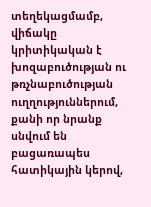տեղեկացմամբ, վիճակը կրիտիկական է խոզաբուծության ու թռչնաբուծության ուղղություններում, քանի որ նրանք սնվում են  բացառապես հատիկային կերով,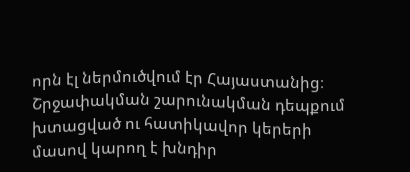որն էլ ներմուծվում էր Հայաստանից։ Շրջափակման շարունակման դեպքում խտացված ու հատիկավոր կերերի մասով կարող է խնդիր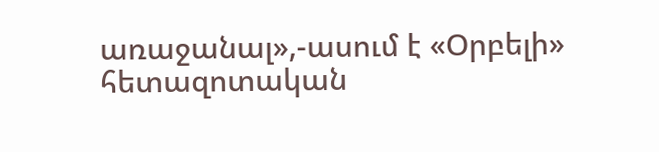առաջանալ»,-ասում է «Օրբելի»  հետազոտական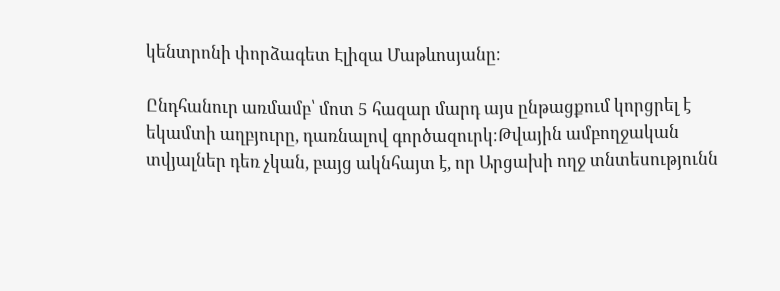կենտրոնի փորձագետ Էլիզա Մաթևոսյանը։

Ընդհանուր առմամբ՝ մոտ 5 հազար մարդ այս ընթացքում կորցրել է եկամտի աղբյուրը, դառնալով գործազուրկ։Թվային ամբողջական տվյալներ դեռ չկան, բայց ակնհայտ է, որ Արցախի ողջ տնտեսությունն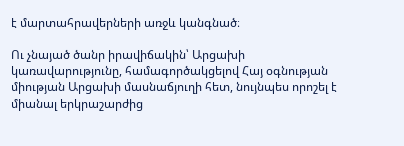է մարտահրավերների առջև կանգնած։

Ու չնայած ծանր իրավիճակին՝ Արցախի կառավարությունը, համագործակցելով Հայ օգնության միության Արցախի մասնաճյուղի հետ, նույնպես որոշել է  միանալ երկրաշարժից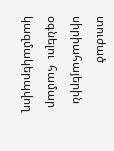տուժած սիրիահայերին օգնելու  համար կազմակերպվող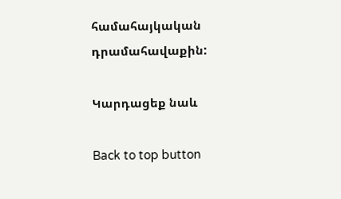համահայկական դրամահավաքին:

Կարդացեք նաև

Back to top button